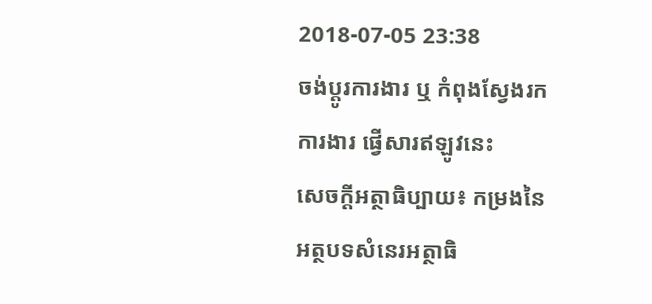2018-07-05 23:38
ចង់ប្តូរការងារ ឬ កំពុងស្វែងរកការងារ ផ្វើសារឥឡូវនេះ
សេចក្តីអត្ថាធិប្បាយ៖ កម្រងនៃអត្ថបទសំនេរអត្ថាធិ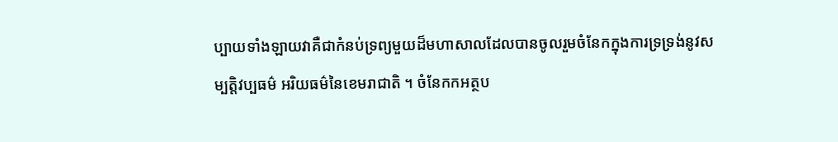ប្បាយទាំងឡាយវាគឺជាកំនប់ទ្រព្យមួយដ៏មហាសាលដែលបានចូលរួមចំនែកក្នុងការទ្រទ្រង់នូវសម្បត្តិវប្បធម៌ អរិយធម៌នៃខេមរាជាតិ ។ ចំនែកកអត្ថប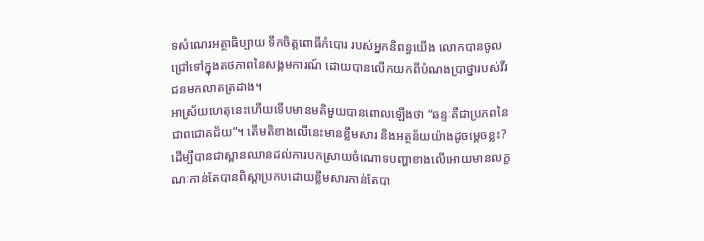ទសំណេរអត្ថាធិប្បាយ ទឹកចិត្តពោធិ៍កំបោរ របស់អ្នកនិពន្ធយើង លោកបានចូលជ្រៅទៅក្នុងតថភាពនៃសង្គមការណ៍ ដោយបានលើកយកពីបំណងប្រាថ្នារបស់វីរជនមកលាតត្រដាង។
អាស្រ័យហេតុនេះហើយទើបមានមតិមួយបានពោលឡើងថា “ឆន្ទៈគឺជាប្រភពនៃជាពជោគជ័យ”។ តើមតិខាងលើនេះមានខ្លឹមសារ និងអត្ថន័យយ៉ាងដូចម្តេចខ្លះ?
ដើម្បីបានជាស្ពានឈានដល់ការបកស្រាយចំណោទបញ្ហាខាងលើអោយមានលក្ខណៈកាន់តែបានពិស្ដាប្រកបដោយខ្លឹមសារកាន់តែបា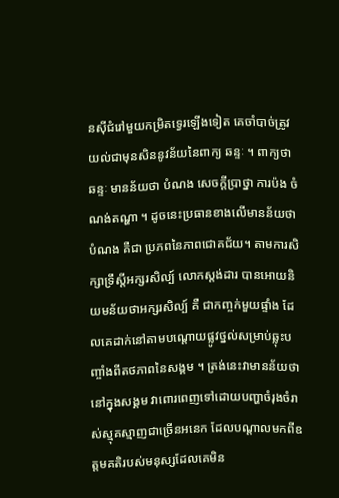នស៊ីជំរៅមួយកម្រិតទ្វេរឡើងទៀត គេចាំបាច់ត្រូវយល់ជាមុនសិននូវន័យនៃពាក្យ ឆន្ទៈ ។ ពាក្យថា ឆន្ទៈ មានន័យថា បំណង សេចក្តីប្រាថ្នា ការប៉ង ចំណង់តណ្ហា ។ ដូចនេះប្រធានខាងលើមានន័យថាបំណង គឺជា ប្រភពនៃភាពជោគជ័យ។ តាមការសិក្សាទ្រឹស្តីអក្សរសិល្ប៍ លោកស្តង់ដារ បានអោយនិយមន័យថាអក្សរសិល្ប៍ គឺ ជាកញ្ចក់មួយផ្ទាំង ដែលគេដាក់នៅតាមបណ្តោយផ្លូវថ្នល់សម្រាប់ឆ្លុះបញ្ចាំងពីតថភាពនៃសង្គម ។ ត្រង់នេះវាមានន័យថា នៅក្នុងសង្គម វាពោរពេញទៅដោយបញ្ហាចំរុងចំរាស់ស្មុគស្មាញជាច្រើនអនេក ដែលបណ្តាលមកពីឧត្តមគតិរបស់មនុស្សដែលគេមិន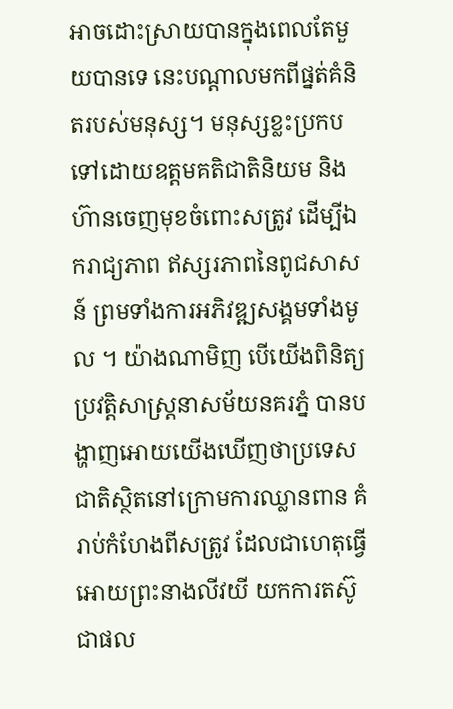អាចដោះស្រាយបានក្នុងពេលតែមួយបានទេ នេះបណ្តាលមកពីផ្នត់គំនិតរបស់មនុស្ស។ មនុស្សខ្លះប្រកបទៅដោយឧត្តមគតិជាតិនិយម និងហ៊ានចេញមុខចំពោះសត្រូវ ដើម្បីឯករាជ្យភាព ឥស្សរភាពនៃពូជសាសន៍ ព្រមទាំងការអភិវឌ្ឍសង្គមទាំងមូល ។ យ៉ាងណាមិញ បើយើងពិនិត្យប្រវត្តិសាស្ត្រនាសម័យនគរភ្នំ បានបង្ហាញអោយយើងឃើញថាប្រទេសជាតិស្ថិតនៅក្រោមការឈ្លានពាន គំរាប់កំហែងពីសត្រូវ ដែលជាហេតុធ្វើអោយព្រះនាងលីវយី យកការតស៊ូជាផល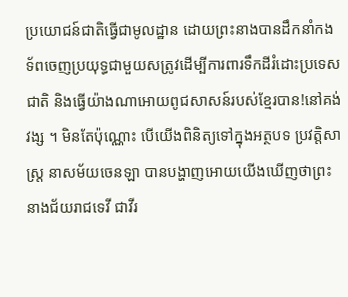ប្រយោជន៍ជាតិធ្វើជាមូលដ្ឋាន ដោយព្រះនាងបានដឹកនាំកងទ័ពចេញប្រយុទ្ធជាមួយសត្រូវដើម្បីការពារទឹកដីរំដោះប្រទេសជាតិ និងធ្វើយ៉ាងណាអោយពូជសាសន៍របស់ខ្មែរបាន!នៅគង់វង្ស ។ មិនតែប៉ុណ្ណោះ បើយើងពិនិត្យទៅក្នុងអត្ថបទ ប្រវត្តិសាស្ត្រ នាសម័យចេនឡា បានបង្ហាញអោយយើងឃើញថាព្រះនាងជ័យរាជទេវី ជាវីរ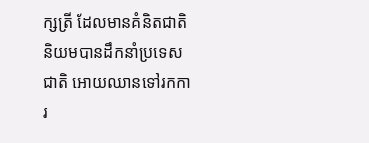ក្សត្រី ដែលមានគំនិតជាតិនិយមបានដឹកនាំប្រទេសជាតិ អោយឈានទៅរកការ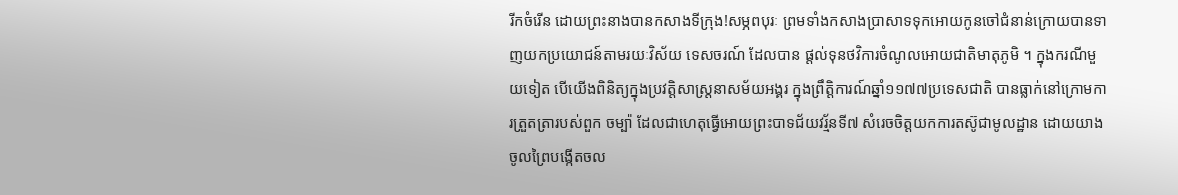រីកចំរើន ដោយព្រះនាងបានកសាងទីក្រុង!សម្ភពបុរៈ ព្រមទាំងកសាងប្រាសាទទុកអោយកូនចៅជំនាន់ក្រោយបានទាញយកប្រយោជន៍តាមរយៈវិស័យ ទេសចរណ៍ ដែលបាន ផ្តល់ទុនថវិការចំណូលអោយជាតិមាតុភូមិ ។ ក្នុងករណីមួយទៀត បើយើងពិនិត្យក្នុងប្រវត្តិសាស្ត្រនាសម័យអង្គរ ក្នុងព្រឹត្តិការណ៍ឆ្នាំ១១៧៧ប្រទេសជាតិ បានធ្លាក់នៅក្រោមការត្រួតត្រារបស់ពួក ចម្ប៉ា ដែលជាហេតុធ្វើអោយព្រះបាទជ័យវរ្ម័នទី៧ សំរេចចិត្តយកការតស៊ូជាមូលដ្ឋាន ដោយយាងចូលព្រៃបង្កើតចល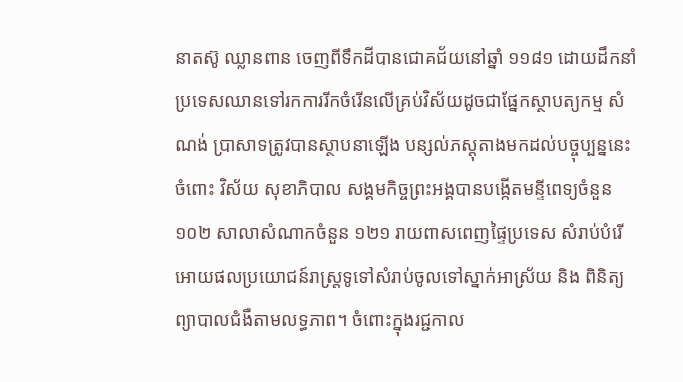នាតស៊ូ ឈ្លានពាន ចេញពីទឹកដីបានជោគជ័យនៅឆ្នាំ ១១៨១ ដោយដឹកនាំប្រទេសឈានទៅរកការរីកចំរើនលើគ្រប់វិស័យដូចជាផ្នែកស្ថាបត្យកម្ម សំណង់ ប្រាសាទត្រូវបានស្ថាបនាឡើង បន្សល់ភស្តុតាងមកដល់បច្ចុប្បន្ននេះ ចំពោះ វិស័យ សុខាភិបាល សង្គមកិច្ចព្រះអង្គបានបង្កើតមន្ទីពេទ្យចំនួន១០២ សាលាសំណាកចំនួន ១២១ រាយពាសពេញផ្ទៃប្រទេស សំរាប់បំរើអោយផលប្រយោជន៍រាស្ត្រទូទៅសំរាប់ចូលទៅស្នាក់អាស្រ័យ និង ពិនិត្យព្យាបាលជំងឺតាមលទ្ធភាព។ ចំពោះក្នុងរជ្ជកាល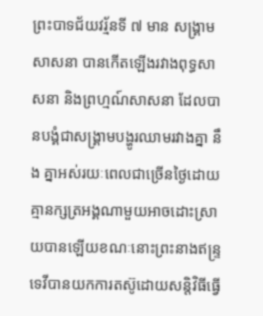ព្រះបាទជ័យវរ្ម័នទី ៧ មាន សង្គ្រាម សាសនា បានកើតឡើងរវាងពុទ្ធសាសនា និងព្រហ្មណ៍សាសនា ដែលបានបង្គំជាសង្គ្រាមបង្ហូរឈាមរវាងគ្នា នឹង គ្នាអស់រយៈពេលជាច្រើនថ្ងៃដោយគ្មានក្សត្រអង្គណាមួយអាចដោះស្រាយបានឡើយខណៈនោះព្រះនាងឥន្រ្ទទេវីបានយកការតស៊ូដោយសន្តិវិធីធ្វើ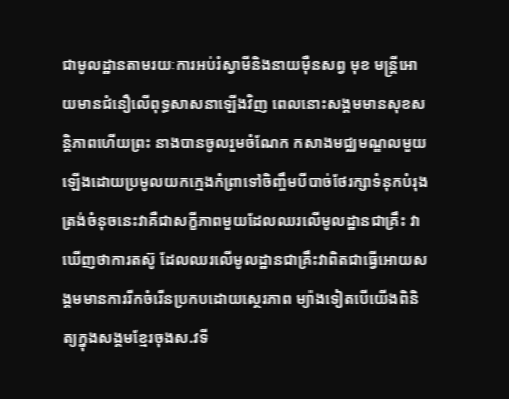ជាមូលដ្ឋានតាមរយៈការអប់រំស្វាមីនិងនាយម៉ឺនសព្វ មុខ មន្ត្រីអោយមានជំនឿលើពុទ្ធសាសនាឡើងវិញ ពេលនោះសង្គមមានសុខសន្តិភាពហើយព្រះ នាងបានចូលរួមចំណែក កសាងមជ្ឈមណ្ឌលមួយឡើងដោយប្រមូលយកក្មេងកំព្រាទៅចិញ្ចឹមបីបាច់ថែរក្សាទំនុកបំរុង ត្រង់ចំនុចនេះវាគឺជាសក្ខីភាពមួយដែលឈរលើមូលដ្ឋានជាគ្រឹះ វាឃើញថាការតស៊ូ ដែលឈរលើមូលដ្ឋានជាគ្រឹះវាពិតជាធ្វើអោយសង្គមមានការរីកចំរើនប្រកបដោយស្ថេរភាព ម្យ៉ាងទៀតបើយើងពិនិត្យក្នុងសង្គមខ្មែរចុងស.វទី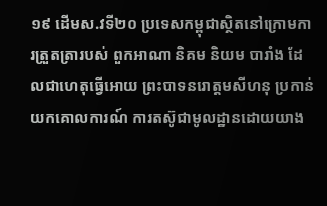១៩ ដើមស.វទី២០ ប្រទេសកម្ពុជាស្ថិតនៅក្រោមការត្រួតត្រារបស់ ពួកអាណា និគម និយម បារាំង ដែលជាហេតុធ្វើអោយ ព្រះបាទនរោត្តមសីហនុ ប្រកាន់យកគោលការណ៍ ការតស៊ូជាមូលដ្ឋានដោយយាង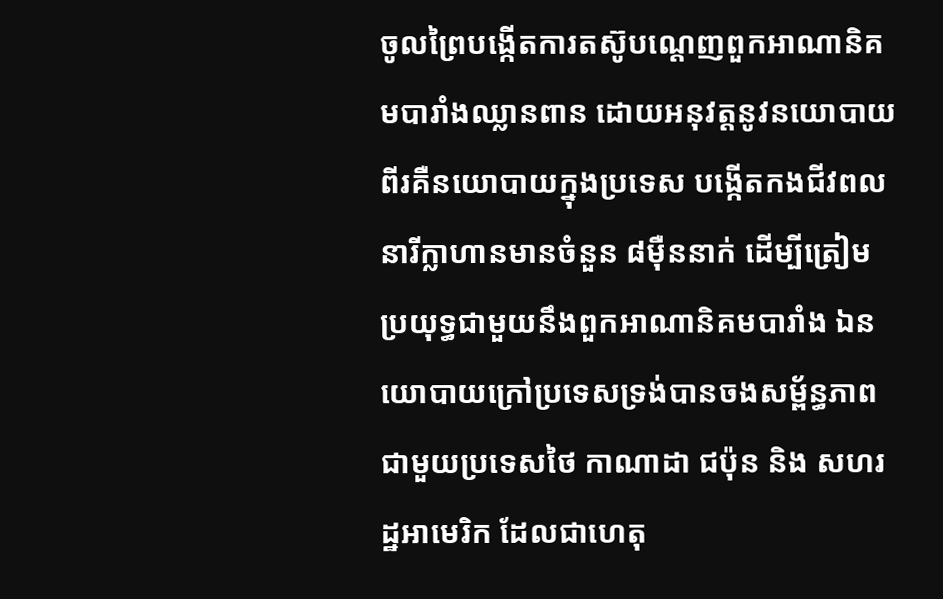ចូលព្រៃបង្កើតការតស៊ូបណ្តេញពួកអាណានិគមបារាំងឈ្លានពាន ដោយអនុវត្តនូវនយោបាយពីរគឺនយោបាយក្នុងប្រទេស បង្កើតកងជីវពលនារីក្លាហានមានចំនួន ៨ម៉ឺននាក់ ដើម្បីត្រៀមប្រយុទ្ធជាមួយនឹងពួកអាណានិគមបារាំង ឯនយោបាយក្រៅប្រទេសទ្រង់បានចងសម្ព័ន្ធភាពជាមួយប្រទេសថៃ កាណាដា ជប៉ុន និង សហរដ្ឋអាមេរិក ដែលជាហេតុ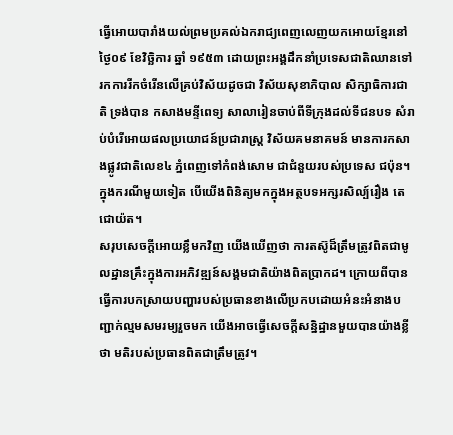ធ្វើអោយបារាំងយល់ព្រមប្រគល់ឯករាជ្យពេញលេញយកអោយខ្មែរនៅថ្ងៃ០៩ ខែវិច្ឆិការ ឆ្នាំ ១៩៥៣ ដោយព្រះអង្គដឹកនាំប្រទេសជាតិឈានទៅរកការរីកចំរើនលើគ្រប់វិស័យដូចជា វិស័យសុខាភិបាល សិក្សាធិការជាតិ ទ្រង់បាន កសាងមន្ទីពេទ្យ សាលារៀនចាប់ពីទីក្រុងដល់ទីជនបទ សំរាប់បំរើអោយផលប្រយោជន៍ប្រជារាស្ត្រ វិស័យគមនាគមន៍ មានការកសាងផ្លូវជាតិលេខ៤ ភ្នំពេញទៅកំពង់សោម ជាជំនួយរបស់ប្រទេស ជប៉ុន។ ក្នុងករណីមួយទៀត បើយើងពិនិត្យមកក្នុងអត្ថបទអក្សរសិល្ប៍រឿង តេជោយ៉ត។
សរុបសេចក្តីអោយខ្លឹមកវិញ យើងឃើញថា ការតស៊ូដ៏ត្រឹមត្រូវពិតជាមូលដ្ឋានគ្រឹះក្នុងការអភិវឌ្ឍន៍សង្គមជាតិយ៉ាងពិតប្រាកដ។ ក្រោយពីបានធ្វើការបកស្រាយបញ្ហារបស់ប្រធានខាងលើប្រកបដោយអំនះអំនាងបញ្ជាក់ល្មមសមរម្យរួចមក យើងអាចធ្វើសេចក្តីសន្និដ្ឋានមួយបានយ៉ាងខ្លីថា មតិរបស់ប្រធានពិតជាត្រឹមត្រូវ។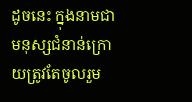ដូចនេះ ក្នុងនាមជាមនុស្សជំនាន់ក្រោយត្រូវតែចូលរួម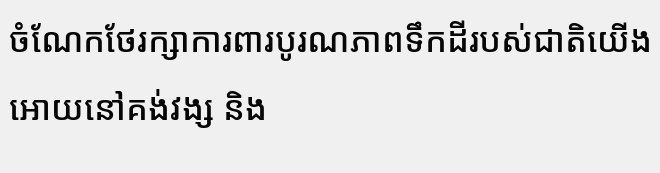ចំណែកថែរក្សាការពារបូរណភាពទឹកដីរបស់ជាតិយើងអោយនៅគង់វង្ស និង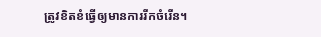ត្រូវខិតខំធ្វើឲ្យមានការរីកចំរើន។